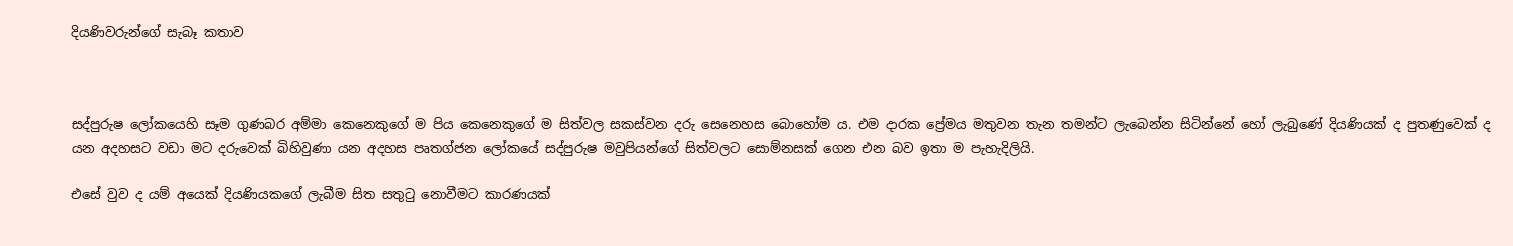දියණිවරුන්ගේ සැබෑ කතාව



සද්පුරුෂ ලෝකයෙහි සෑම ගුණබර අම්මා කෙනෙකුගේ ම පිය කෙනෙකුගේ ම සිත්වල සකස්වන දරු සෙනෙහස බොහෝම ය. එම දාරක ප්‍රේමය මතුවන තැන තමන්ට ලැබෙන්න සිටින්නේ හෝ ලැබුණේ දියණියක් ද පුතණුවෙක් ද යන අදහසට වඩා මට දරුවෙක් බිහිවුණා යන අදහස පෘතග්ජන ලෝකයේ සද්පුරුෂ මවුපියන්ගේ සිත්වලට සොම්නසක් ගෙන එන බව ඉතා ම පැහැදිලියි.

එසේ වුව ද යම් අයෙක් දියණියකගේ ලැබීම සිත සතුටු නොවීමට කාරණයක්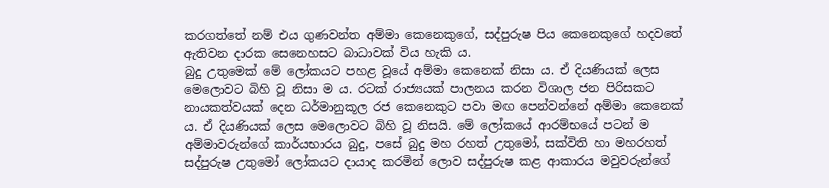කරගත්තේ නම් එය ගුණවන්ත අම්මා කෙනෙකුගේ, සද්පුරුෂ පිය කෙනෙකුගේ හදවතේ ඇතිවන දාරක සෙනෙහසට බාධාවක් විය හැකි ය.
බුදු උතුමෙක් මේ ලෝකයට පහළ වූයේ අම්මා කෙනෙක් නිසා ය. ඒ දියණියක් ලෙස මෙලොවට බිහි වූ නිසා ම ය. රටක් රාජ්‍යයක් පාලනය කරන විශාල ජන පිරිසකට නායකත්වයක් දෙන ධර්මානුකූල රජ කෙනෙකුට පවා මඟ පෙන්වන්නේ අම්මා කෙනෙක් ය. ඒ දියණියක් ලෙස මෙලොවට බිහි වූ නිසයි. මේ ලෝකයේ ආරම්භයේ පටන් ම අම්මාවරුන්ගේ කාර්යභාරය බුදු, පසේ බුදු මහ රහත් උතුමෝ, සක්විති හා මහරහත් සද්පුරුෂ උතුමෝ ලෝකයට දායාද කරමින් ලොව සද්පුරුෂ කළ ආකාරය මවුවරුන්ගේ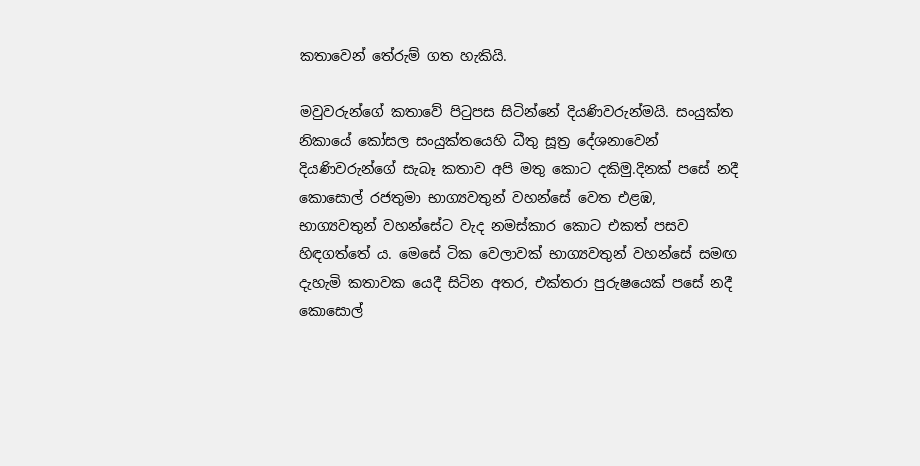කතාවෙන් තේරුම් ගත හැකියි.

මවුවරුන්ගේ කතාවේ පිටුපස සිටින්නේ දියණිවරුන්මයි. සංයුක්ත නිකායේ කෝසල සංයුක්තයෙහි ධීතු සූත්‍ර දේශනාවෙන් දියණිවරුන්ගේ සැබෑ කතාව අපි මතු කොට දකිමු.දිනක් පසේ නදී කොසොල් රජතුමා භාග්‍යවතුන් වහන්සේ වෙත එළඹ, භාග්‍යවතුන් වහන්සේට වැද නමස්කාර කොට එකත් පසව හිඳගත්තේ ය. මෙසේ ටික වෙලාවක් භාග්‍යවතුන් වහන්සේ සමඟ දැහැමි කතාවක යෙදී සිටින අතර, එක්තරා පුරුෂයෙක් පසේ නදී කොසොල්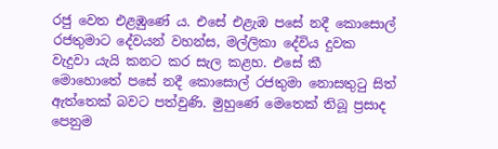රජු වෙත එළඹුණේ ය. එසේ එළැඹ පසේ නදී කොසොල් රජතුමාට දේවයන් වහන්ස, මල්ලිකා දේවිය දුවක වැදුවා යැයි කනට කර සැල කළහ. එසේ කී මොහොතේ පසේ නදී කොසොල් රජතුමා නොසතුටු සිත් ඇත්තෙක් බවට පත්වුණි. මුහුණේ මෙතෙක් තිබූ ප්‍රසාද පෙනුම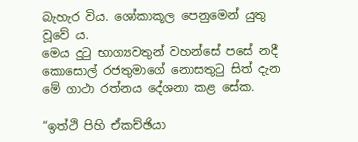බැහැර විය. ශෝකාකූල පෙනුමෙන් යුතු වූවේ ය.
මෙය දුටු භාග්‍යවතුන් වහන්සේ පසේ නදී කොසොල් රජතුමාගේ නොසතුටු සිත් දැන මේ ගාථා රත්නය දේශනා කළ සේක.

“ඉත්ථි පිහි ඒකච්ඡියා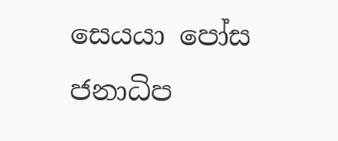සෙයයා පෝස ජනාධිප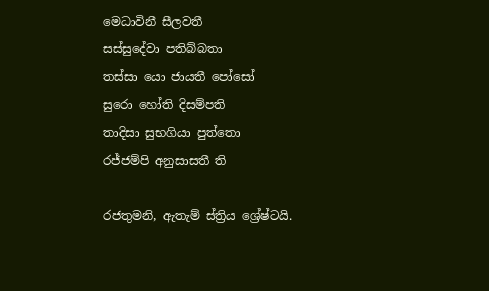මෙධාවිනී සීලවතී
සස්සුදේවා පතිබ්බතා
තස්සා යො ජායතී පෝසෝ
සුරො හෝති දිසම්පති
තාදිසා සුභගියා පුත්තො
රජ්ජම්පි අනුසාසතී ති

රජතුමනි, ඇතැම් ස්ත්‍රිය ශ්‍රේෂ්ටයි.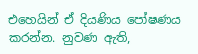එහෙයින් ඒ දියණිය පෝෂණය කරන්න. නුවණ ඇති,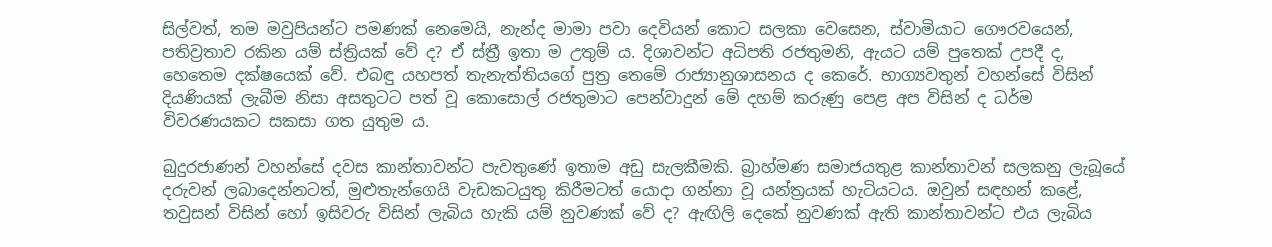සිල්වත්, තම මවුපියන්ට පමණක් නෙමෙයි, නැන්ද මාමා පවා දෙවියන් කොට සලකා වෙසෙන, ස්වාමියාට ගෞරවයෙන්, පතිව්‍රතාව රකින යම් ස්ත්‍රියක් වේ ද? ඒ ස්ත්‍රී ඉතා ම උතුම් ය. දිශාවන්ට අධිපති රජතුමනි, ඇයට යම් පුතෙක් උපදී ද, හෙතෙම දක්ෂයෙක් වේ. එබඳු යහපත් තැනැත්තියගේ පුත්‍ර තෙමේ රාජ්‍යානුශාසනය ද කෙරේ. භාග්‍යවතුන් වහන්සේ විසින් දියණියක් ලැබීම නිසා අසතුටට පත් වූ කොසොල් රජතුමාට පෙන්වාදුන් මේ දහම් කරුණු පෙළ අප විසින් ද ධර්ම විවරණයකට සකසා ගත යුතුම ය.

බුදුරජාණන් වහන්සේ දවස කාන්තාවන්ට පැවතුණේ ඉතාම අඩු සැලකීමකි. බ්‍රාහ්මණ සමාජයතුළ කාන්තාවන් සලකනු ලැබූයේ දරුවන් ලබාදෙන්නටත්, මුළුතැන්ගෙයි වැඩකටයුතු කිරීමටත් යොදා ගන්නා වූ යන්ත්‍රයක් හැටියටය. ඔවුන් සඳහන් කළේ, තවුසන් විසින් හෝ ඉසිවරු විසින් ලැබිය හැකි යම් නුවණක් වේ ද? ඇඟිලි දෙකේ නුවණක් ඇති කාන්තාවන්ට එය ලැබිය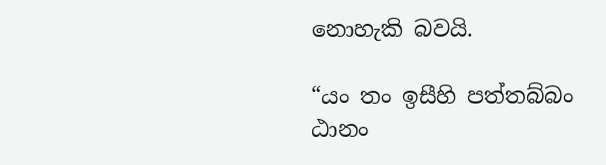නොහැකි බවයි.

“යං තං ඉසීහි පත්තබ්බං
ඨානං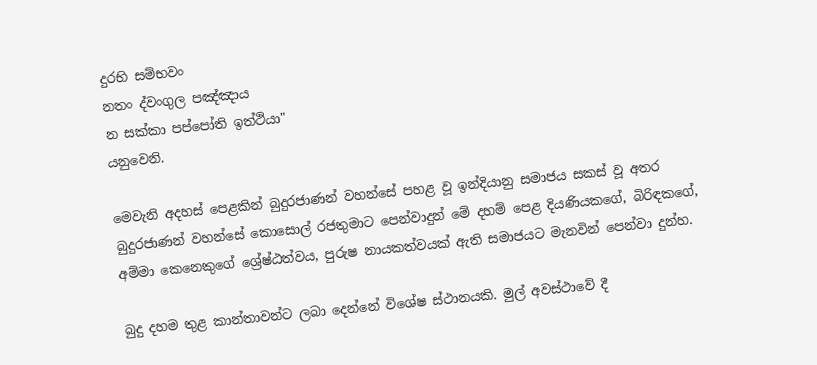දුරභි සම්භවං
නතං ද්වංගුල පඤ්ඤාය
න සක්කා පප්පෝති ඉත්ථියා"
යනුවෙනි.

මෙවැනි අදහස් පෙළකින් බුදුරජාණන් වහන්සේ පහළ වූ ඉන්දියානු සමාජය සකස් වූ අතර බුදුරජාණන් වහන්සේ කොසොල් රජතුමාට පෙන්වාදුන් මේ දහම් පෙළ දියණියකගේ, බිරිඳකගේ, අම්මා කෙනෙකුගේ ශ්‍රේෂ්ඨත්වය, පුරුෂ නායකත්වයක් ඇති සමාජයට මැනවින් පෙන්වා දුන්හ.

බුදු දහම තුළ කාන්තාවන්ට ලබා දෙන්නේ විශේෂ ස්ථානයකි. මුල් අවස්ථාවේ දී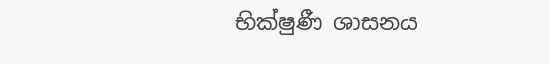භික්ෂුණී ශාසනය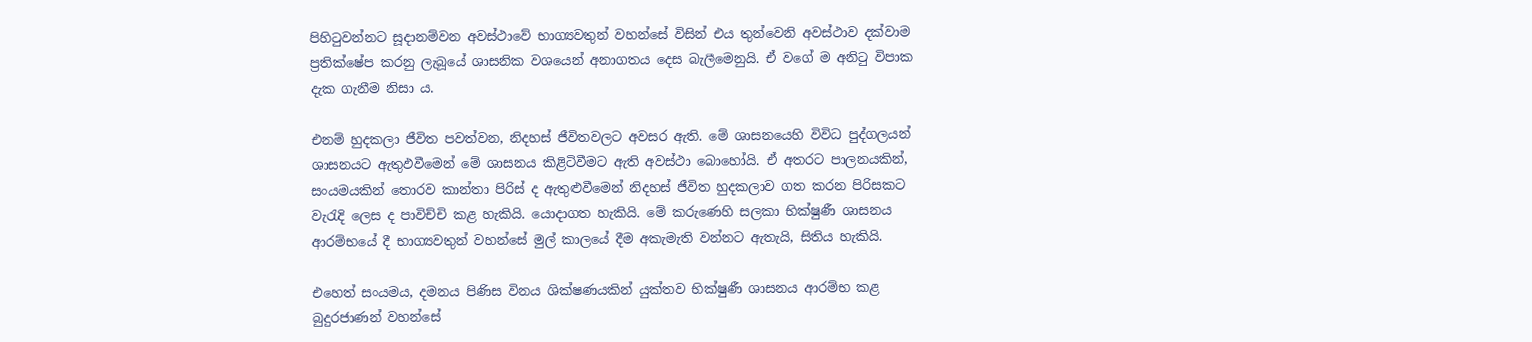පිහිටුවන්නට සූදානම්වන අවස්ථාවේ භාග්‍යවතුන් වහන්සේ විසින් එය තුන්වෙනි අවස්ථාව දක්වාම ප්‍රතික්ෂේප කරනු ලැබූයේ ශාසනික වශයෙන් අනාගතය දෙස බැලීමෙනුයි. ඒ වගේ ම අනිටු විපාක දැක ගැනීම නිසා ය.

එනම් හුදකලා ජීවිත පවත්වන, නිදහස් ජීවිතවලට අවසර ඇති. මේ ශාසනයෙහි විවිධ පුද්ගලයන් ශාසනයට ඇතුඵවීමෙන් මේ ශාසනය කිළිටිවීමට ඇති අවස්ථා බොහෝයි. ඒ අතරට පාලනයකින්, සංයමයකින් තොරව කාන්තා පිරිස් ද ඇතුළුවීමෙන් නිදහස් ජීවිත හුදකලාව ගත කරන පිරිසකට වැරැදි ලෙස ද පාවිච්චි කළ හැකියි. යොදාගත හැකියි. මේ කරුණෙහි සලකා භික්ෂුණී ශාසනය ආරම්භයේ දී භාග්‍යවතුන් වහන්සේ මුල් කාලයේ දීම අකැමැති වන්නට ඇතැයි, සිතිය හැකියි.

එහෙත් සංයමය, දමනය පිණිස විනය ශික්ෂණයකින් යුක්තව භික්ෂුණී ශාසනය ආරම්භ කළ බුදුරජාණන් වහන්සේ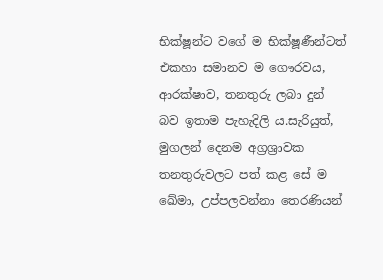භික්ෂූන්ට වගේ ම භික්ෂූණීන්ටත් එකහා සමානව ම ගෞරවය, ආරක්ෂාව, තනතුරු ලබා දුන් බව ඉතාම පැහැදිලි ය.සැරියුත්, මුගලන් දෙනම අග්‍රශ්‍රාවක තනතුරුවලට පත් කළ සේ ම ඛේමා, උප්පලවන්නා තෙරණියන්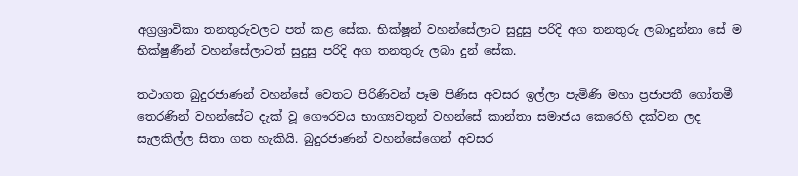අග්‍රශ්‍රාවිකා තනතුරුවලට පත් කළ සේක. භික්ෂූන් වහන්සේලාට සුදුසු පරිදි අග තනතුරු ලබාදුන්නා සේ ම භික්ෂුණීන් වහන්සේලාටත් සුදුසු පරිදි අග තනතුරු ලබා දුන් සේක.

තථාගත බුදුරජාණන් වහන්සේ වෙතට පිරිණිවන් පෑම පිණිස අවසර ඉල්ලා පැමිණි මහා ප්‍රජාපතී ගෝතමී තෙරණින් වහන්සේට දැක් වූ ගෞරවය භාග්‍යවතුන් වහන්සේ කාන්තා සමාජය කෙරෙහි දක්වන ලද සැලකිල්ල සිතා ගත හැකියි. බුදුරජාණන් වහන්සේගෙන් අවසර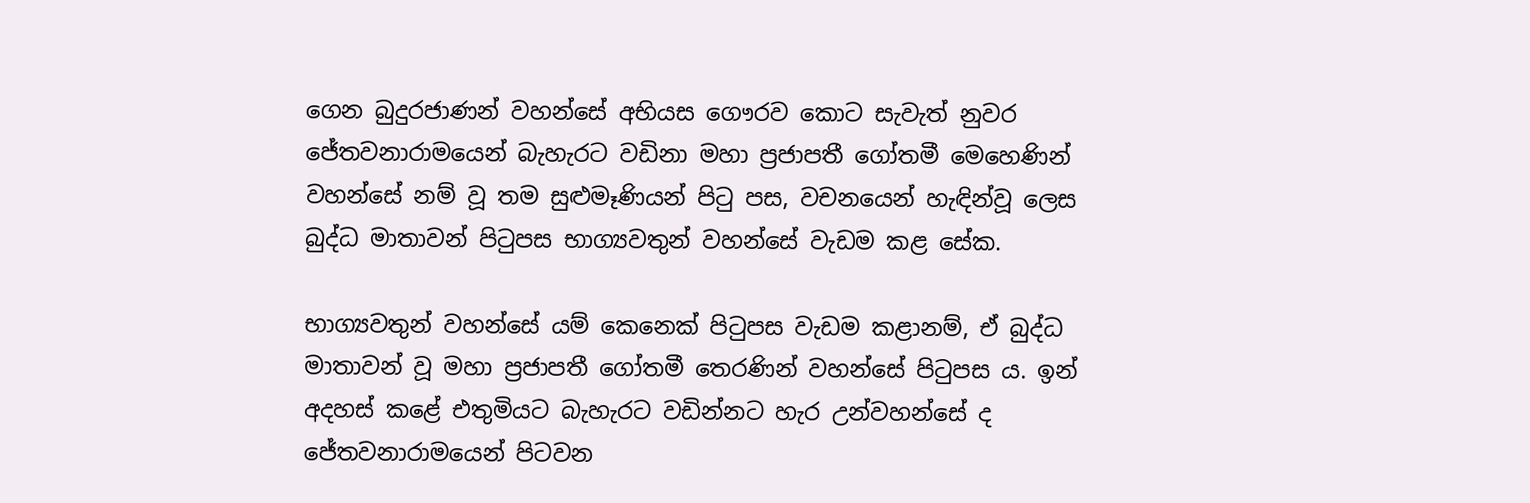ගෙන බුදුරජාණන් වහන්සේ අභියස ගෞරව කොට සැවැත් නුවර ජේතවනාරාමයෙන් බැහැරට වඩිනා මහා ප්‍රජාපතී ගෝතමී මෙහෙණින් වහන්සේ නම් වූ තම සුළුමෑණියන් පිටු පස, වචනයෙන් හැඳින්වූ ලෙස බුද්ධ මාතාවන් පිටුපස භාග්‍යවතුන් වහන්සේ වැඩම කළ සේක.

භාග්‍යවතුන් වහන්සේ යම් කෙනෙක් පිටුපස වැඩම කළානම්, ඒ බුද්ධ මාතාවන් වූ මහා ප්‍රජාපතී ගෝතමී තෙරණින් වහන්සේ පිටුපස ය. ඉන් අදහස් කළේ එතුමියට බැහැරට වඩින්නට හැර උන්වහන්සේ ද ජේතවනාරාමයෙන් පිටවන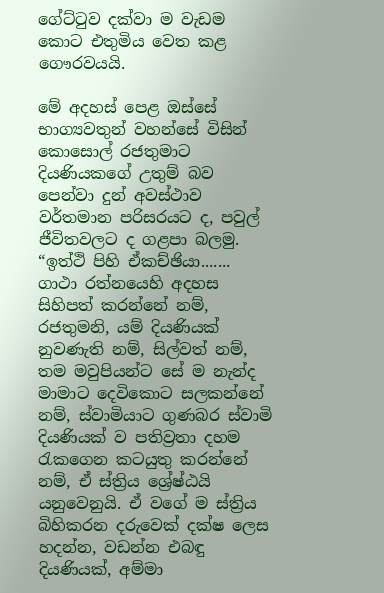ගේට්ටුව දක්වා ම වැඩම කොට එතුමිය වෙත කළ ගෞරවයයි.

මේ අදහස් පෙළ ඔස්සේ භාග්‍යවතුන් වහන්සේ විසින් කොසොල් රජතුමාට දියණියකගේ උතුම් බව පෙන්වා දුන් අවස්ථාව වර්තමාන පරිසරයට ද, පවුල් ජීවිතවලට ද ගළපා බලමු.
“ඉත්ථි පිහි ඒකච්ඡියා....... ගාථා රත්නයෙහි අදහස සිහිපත් කරන්නේ නම්, රජතුමනි, යම් දියණියක් නුවණැති නම්, සිල්වත් නම්, තම මවුපියන්ට සේ ම නැන්ද මාමාට දෙවිකොට සලකන්නේ නම්, ස්වාමියාට ගුණබර ස්වාමි දියණියක් ව පතිව්‍රතා දහම රැකගෙන කටයුතු කරන්නේ නම්, ඒ ස්ත්‍රිය ශ්‍රේෂ්ඨයි යනුවෙනුයි. ඒ වගේ ම ස්ත්‍රිය බිහිකරන දරුවෙක් දක්ෂ ලෙස හදන්න, වඩන්න එබඳු දියණියක්, අම්මා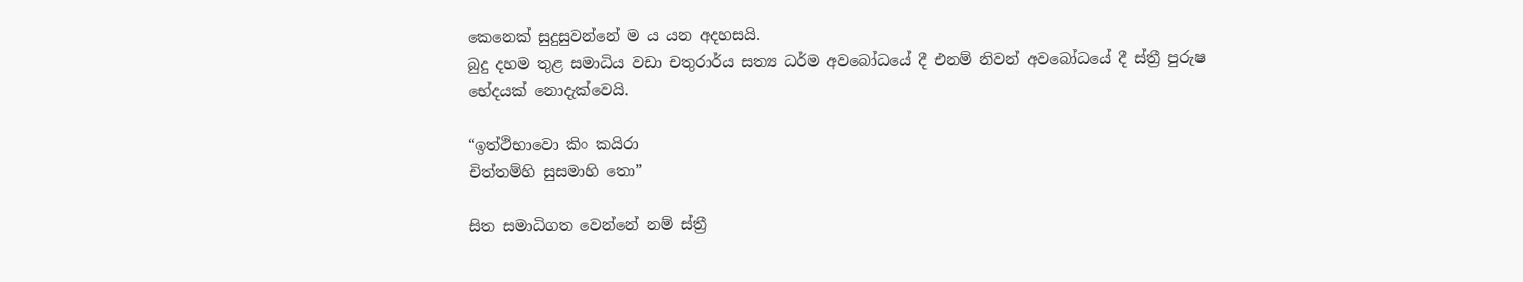කෙනෙක් සුදුසුවන්නේ ම ය යන අදහසයි.
බුදු දහම තුළ සමාධිය වඩා චතුරාර්ය සත්‍ය ධර්ම අවබෝධයේ දී එනම් නිවන් අවබෝධයේ දී ස්ත්‍රී පුරුෂ භේදයක් නොදැක්වෙයි.

“ඉත්ථිභාවො කිං කයිරා
චිත්තම්හි සුසමාහි තො”

සිත සමාධිගත වෙන්නේ නම් ස්ත්‍රී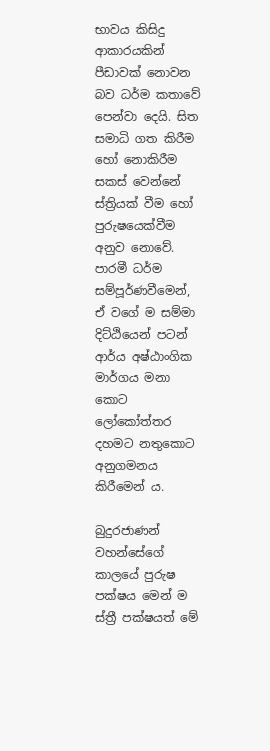භාවය කිසිදු ආකාරයකින් පීඩාවක් නොවන බව ධර්ම කතාවේ පෙන්වා දෙයි. සිත සමාධි ගත කිරීම හෝ නොකිරීම සකස් වෙන්නේ ස්ත්‍රියක් වීම හෝ පුරුෂයෙක්වීම අනුව නොවේ. පාරමී ධර්ම සම්පූර්ණවීමෙන්, ඒ වගේ ම සම්මා දිට්ඨියෙන් පටන් ආර්ය අෂ්ඨාංගික මාර්ගය මනා කොට ලෝකෝත්තර දහමට නතුකොට අනුගමනය කිරීමෙන් ය.

බුදුරජාණන් වහන්සේගේ කාලයේ පුරුෂ පක්ෂය මෙන් ම ස්ත්‍රී පක්ෂයත් මේ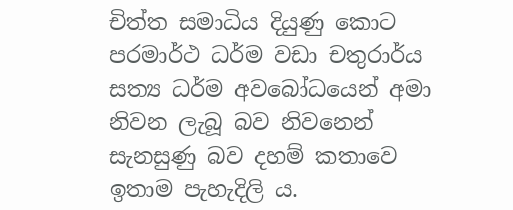චිත්ත සමාධිය දියුණු කොට පරමාර්ථ ධර්ම වඩා චතුරාර්ය සත්‍ය ධර්ම අවබෝධයෙන් අමා නිවන ලැබූ බව නිවනෙන් සැනසුණු බව දහම් කතාවෙ ඉතාම පැහැදිලි ය.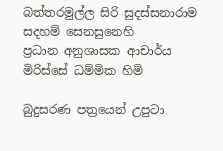බත්තරමුල්ල සිරි සුදස්සනාරාම
සදහම් සෙනසුනෙහි
ප්‍රධාන අනුශාසක ආචාර්ය
මිරිස්සේ ධම්මික හිමි

බුදුසරණ පත්‍ර‍යෙන් උපුටා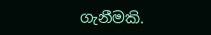ගැනීමකි.